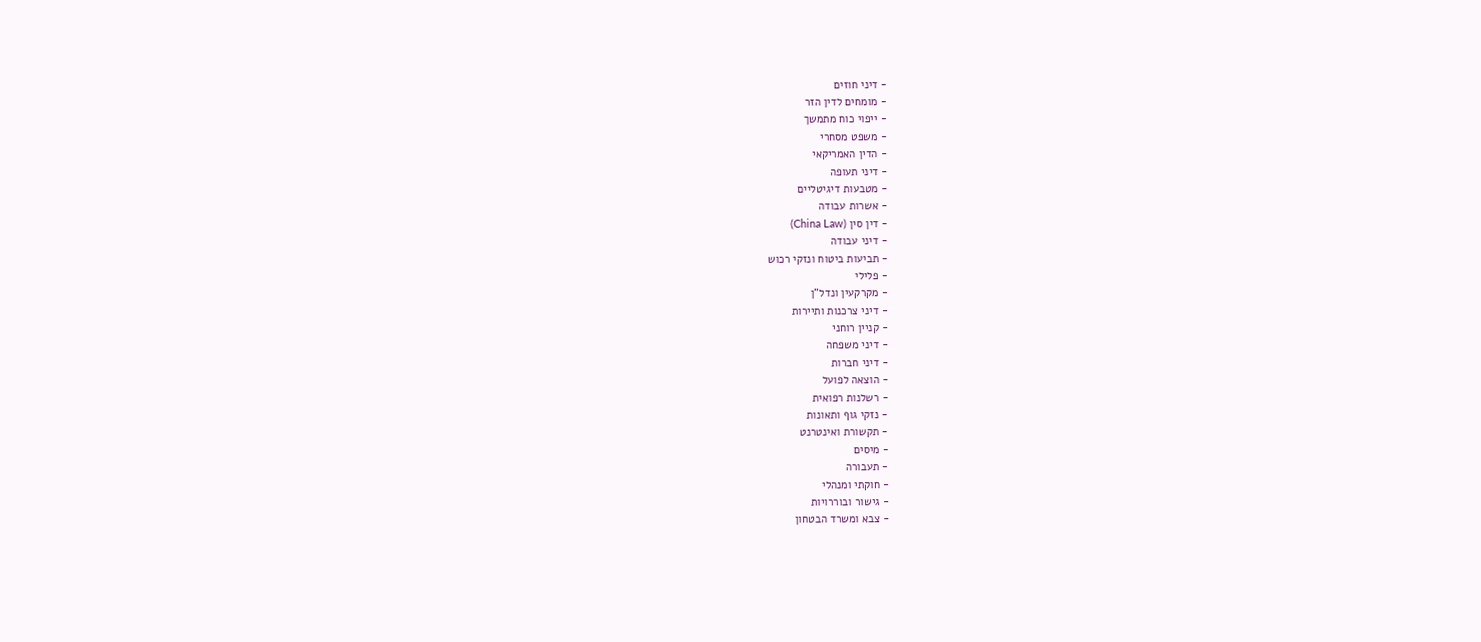- דיני חוזים
- מומחים לדין הזר
- ייפוי כוח מתמשך
- משפט מסחרי
- הדין האמריקאי
- דיני תעופה
- מטבעות דיגיטליים
- אשרות עבודה
- דין סין (China Law)
- דיני עבודה
- תביעות ביטוח ונזקי רכוש
- פלילי
- מקרקעין ונדל"ן
- דיני צרכנות ותיירות
- קניין רוחני
- דיני משפחה
- דיני חברות
- הוצאה לפועל
- רשלנות רפואית
- נזקי גוף ותאונות
- תקשורת ואינטרנט
- מיסים
- תעבורה
- חוקתי ומנהלי
- גישור ובוררויות
- צבא ומשרד הבטחון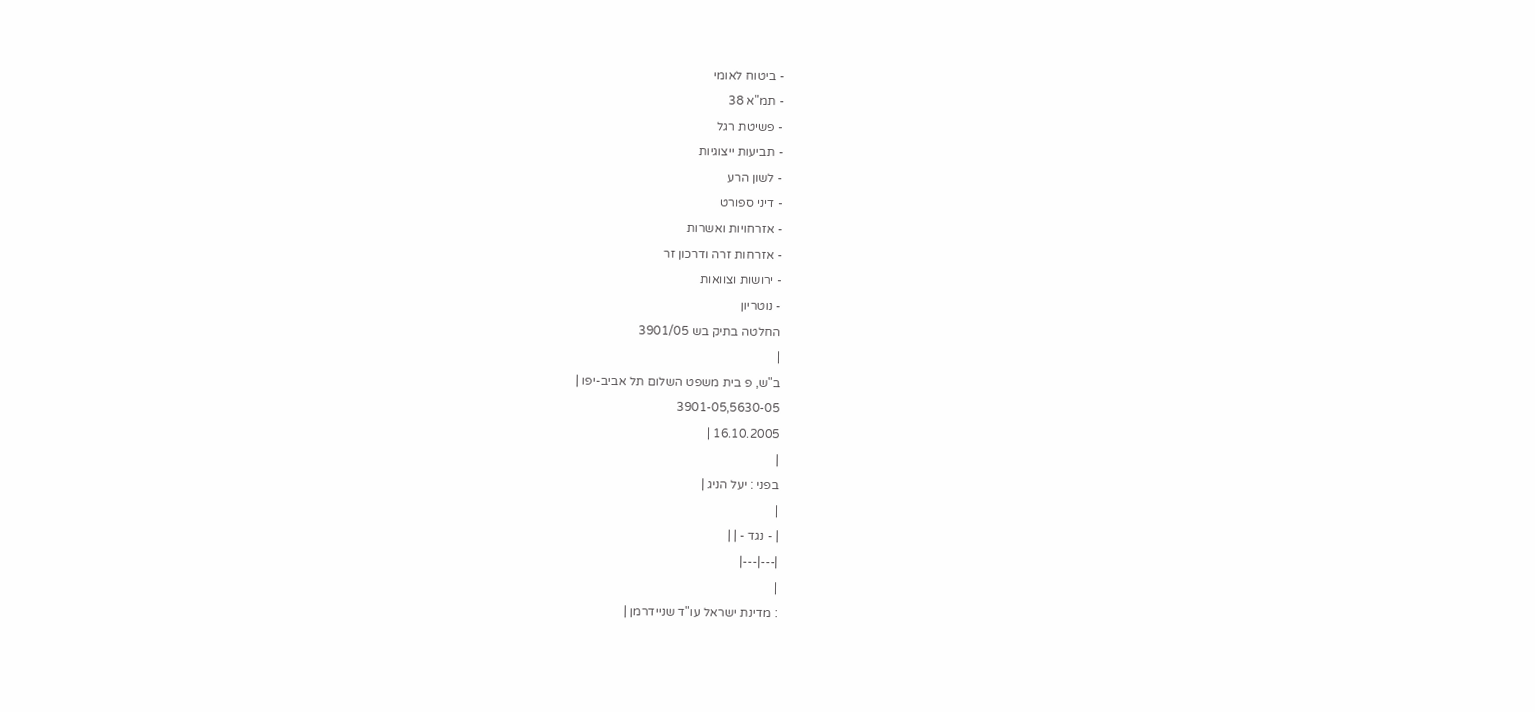- ביטוח לאומי
- תמ"א 38
- פשיטת רגל
- תביעות ייצוגיות
- לשון הרע
- דיני ספורט
- אזרחויות ואשרות
- אזרחות זרה ודרכון זר
- ירושות וצוואות
- נוטריון
החלטה בתיק בש 3901/05
|
ב"ש, פ בית משפט השלום תל אביב-יפו |
3901-05,5630-05
16.10.2005 |
|
בפני : יעל הניג |
|
| - נגד - | |
|---|---|
|
: מדינת ישראל עו"ד שניידרמן |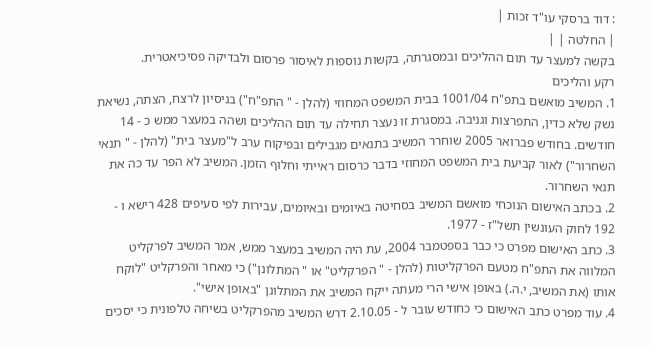: דוד ברסקי עו"ד זכות |
| החלטה | |
בקשה למעצר עד תום ההליכים ובמסגרתה, בקשות נוספות לאיסור פרסום ולבדיקה פסיכיאטרית.
רקע והליכים
1. המשיב מואשם בתפ"ח 1001/04 בבית המשפט המחוזי (להלן - " התפ"ח") בניסיון לרצח, הצתה, נשיאת נשק שלא כדין, התפרצות וגניבה. במסגרת זו נעצר תחילה עד תום ההליכים ושהה במעצר ממש כ - 14 חודשים. בחודש פברואר 2005 שוחרר המשיב בתנאים מגבילים ובפיקוח ערב ל"מעצר בית" (להלן - " תנאי השחרור") לאור קביעת בית המשפט המחוזי בדבר כרסום ראייתי וחלוף הזמן. המשיב לא הפר עד כה את תנאי השחרור.
2. בכתב האישום הנוכחי מואשם המשיב בסחיטה באיומים ובאיומים, עבירות לפי סעיפים 428 רישא ו - 192 לחוק העונשין תשל"ז - 1977.
3. כתב האישום מפרט כי כבר בספטמבר 2004, עת היה המשיב במעצר ממש, אמר המשיב לפרקליט המלווה את התפ"ח מטעם הפרקליטות (להלן - " הפרקליט" או " המתלונן") כי מאחר והפרקליט "לוקח אותו (את המשיב, י.ה.) באופן אישי הרי מעתה ייקח המשיב את המתלונן "באופן אישי".
4. עוד מפרט כתב האישום כי כחודש עובר ל - 2.10.05 דרש המשיב מהפרקליט בשיחה טלפונית כי יסכים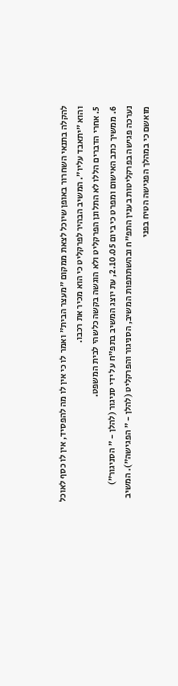להקלה בתנאי השחרור באופן שיוכל לצאת ממקום "מעצר הבית" ואמר לו כי אין לו מה להפסיד, אין לו כסף לאוכל והוא "יתאבד עליו". המשיב הבהיר לפרקליט כי הוא מכיר את רכבו.
5. אחרי הדברים הללו לא התלונן הפרקליט ולא הוגשה בקשה כלשהי לבית המשפט.
6. ממשיך כתב האישום ומפרט כי ביום 2.10.05, עת יוצג המשיב בתפ"ח על ידי סניגור (להלן - " הסניגור") נערכה פגישה בפרקליטות בענין התפ"ח ובהשתתפות המשיב, הסניגור והפרקליט (להלן - " הפגישה"). המשיב מואשם כי במהלך הפגישה הטיח בפני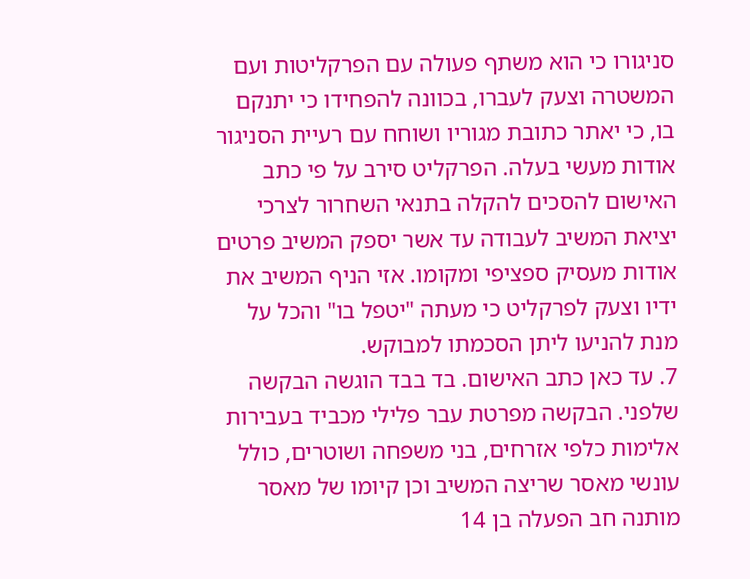סניגורו כי הוא משתף פעולה עם הפרקליטות ועם המשטרה וצעק לעברו, בכוונה להפחידו כי יתנקם בו, כי יאתר כתובת מגוריו ושוחח עם רעיית הסניגור אודות מעשי בעלה. הפרקליט סירב על פי כתב האישום להסכים להקלה בתנאי השחרור לצרכי יציאת המשיב לעבודה עד אשר יספק המשיב פרטים אודות מעסיק ספציפי ומקומו. אזי הניף המשיב את ידיו וצעק לפרקליט כי מעתה "יטפל בו" והכל על מנת להניעו ליתן הסכמתו למבוקש.
7. עד כאן כתב האישום. בד בבד הוגשה הבקשה שלפני. הבקשה מפרטת עבר פלילי מכביד בעבירות אלימות כלפי אזרחים, בני משפחה ושוטרים, כולל עונשי מאסר שריצה המשיב וכן קיומו של מאסר מותנה חב הפעלה בן 14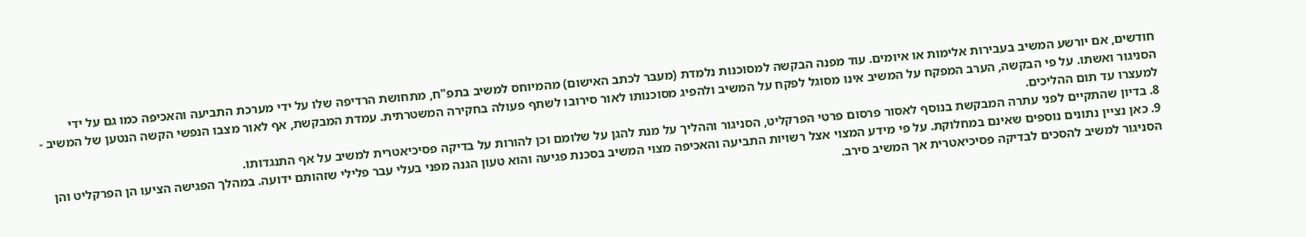חודשים, אם יורשע המשיב בעבירות אלימות או איומים. עוד מפנה הבקשה למסוכנות נלמדת (מעבר לכתב האישום) מהמיוחס למשיב בתפ"ח, מתחושת הרדיפה שלו על ידי מערכת התביעה והאכיפה כמו גם על ידי הסניגור ואשתו. על פי הבקשה, הערב המפקח על המשיב אינו מסוגל לפקח על המשיב ולהפיג מסוכנותו לאור סירובו לשתף פעולה בחקירה המשטרתית. עמדת המבקשת, אף לאור מצבו הנפשי הקשה הנטען של המשיב - למעצרו עד תום ההליכים.
8. בדיון שהתקיים לפני עתרה המבקשת בנוסף לאסור פרסום פרטי הפרקליט, הסניגור וההליך על מנת להגן על שלומם וכן להורות על בדיקה פסיכיאטרית למשיב על אף התנגדותו.
9. כאן נציין נתונים נוספים שאינם במחלוקת. על פי מידע המצוי אצל רשויות התביעה והאכיפה מצוי המשיב בסכנת פגיעה והוא טעון הגנה מפני בעלי עבר פלילי שזהותם ידועה. במהלך הפגישה הציעו הן הפרקליט והן הסניגור למשיב להסכים לבדיקה פסיכיאטרית אך המשיב סירב.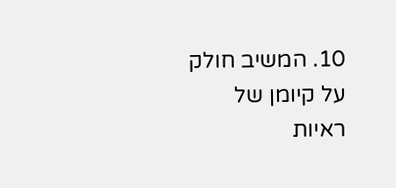10. המשיב חולק על קיומן של ראיות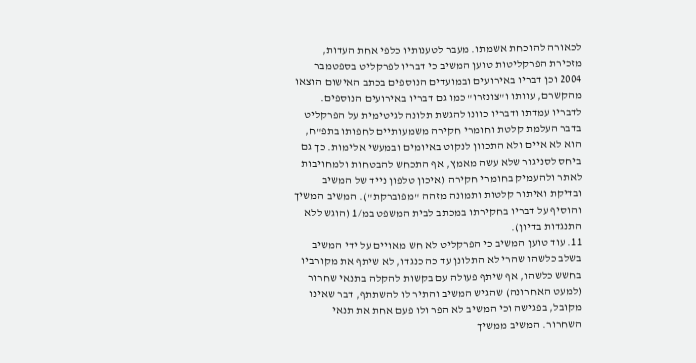לכאורה להוכחת אשמתו. מעבר לטענותיו כלפי אחת העדות, מזכירת הפרקליטות טוען המשיב כי דבריו לפרקליט בספטמבר 2004 וכן דבריו באירועים ובמועדים הנוספים בכתב האישום הוצאו מהקשרם, עוותו ו"צונזרו" כמו גם דבריו באירועים הנוספים. לדבריו עמדתו ודבריו כוונו להגשת תלונה לגיטימית על הפרקליט בדבר העלמת קלטת וחומרי חקירה משמעותיים לחפותו בתפ"ח, הוא לא איים ולא התכוון לנקוט באיומים ובמעשי אלימות. כך גם ביחס לסניגור שלא עשה מאמץ, אף התכחש להבטחות ולמחויבות לאתר ולהעמיק בחומרי חקירה (איכון טלפון נייד של המשיב ובדיקת ואיתור קלטות ותמונה מזהה "מפוברקת"). המשיב המשיך והוסיף על דבריו בחקירתו במכתב לבית המשפט במ/1 (הוגש ללא התנגדות בדיון).
11. עוד טוען המשיב כי הפרקליט לא חש מאויים על ידי המשיב בשלב כלשהו שהרי לא התלונן עד כה כנגדו, לא שיתף את מקורביו בחשש כלשהו, אף שיתף פעולה עם בקשות להקלה בתנאי שחרור (למעט האחרונה) שהגיש המשיב והתיר לו להשתתף, דבר שאינו מקובל, בפגישה וכי המשיב לא הפר ולו פעם אחת את תנאי השחרור. המשיב ממשיך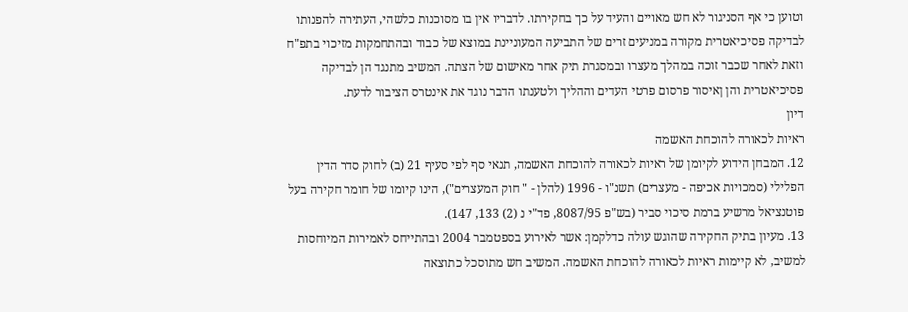וטוען כי אף הסניגור לא חש מאויים והעיד על כך בחקירתו. לדבריו אין בו מסוכנות כלשהי, העתירה להפנותו לבדיקה פסיכיאטרית מקורה במניעים זרים של התביעה המעוניינת במוצא של כבוד ובהתחמקות מזיכוי בתפ"ח וזאת לאחר שכבר זוכה במהלך מעצרו ובמסגרת תיק אחר מאישום של הצתה. המשיב מתנגד הן לבדיקה פסיכיאטרית והן ןאיסור פרסום פרטי העדים וההליך ולטענתו הדבר נוגד את אינטרס הציבור לדעת.
דיון
ראיות לכאורה להוכחת האשמה
12. המבחן הידוע לקיומן של ראיות לכאורה להוכחת האשמה, תנאי סף לפי סעיף 21 (ב) לחוק סדר הדין הפלילי (סמכויות אכיפה - מעצרים) תשנ"ו - 1996 (להלן - " חוק המעצרים"), הינו קיומו של חומר חקירה בעל פוטנציאל מרשיע ברמת סיכוי סביר (בש"פ 8087/95, פד"י נ (2) 133, 147).
13. מעיון בתיק החקירה שהוגש עולה כדלקמן: אשר לאירוע בספטמבר 2004 ובהתייחס לאמירות המיוחסות למשיב, לא קיימות ראיות לכאורה להוכחת האשמה. המשיב חש מתוסכל כתוצאה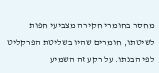מחסר בחומרי חקירה מצביעי חפות לשיטתו, חומרים שהיו בשליטת הפרקליט לפי הבנתו. על רקע זה השמיע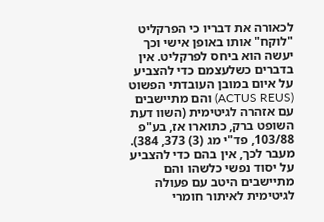לכאורה את דבריו כי הפרקליט "לוקח" אותו באופן אישי וכך יעשה הוא ביחס לפרקליט. אין בדברים כשלעצמם כדי להצביע על איום במובן העובדתי הפשוט (ACTUS REUS) והם מתיישבים עם אזהרה לגיטימית (השוו דעת השופט ברק, כתוארו אז, בע"פ 103/88, פד"י מג (3) 373, 384). מעבר לכך, אין בהם כדי להצביע על יסוד נפשי כלשהו והם מתיישבים היטב עם פעולה לגיטימית לאיתור חומרי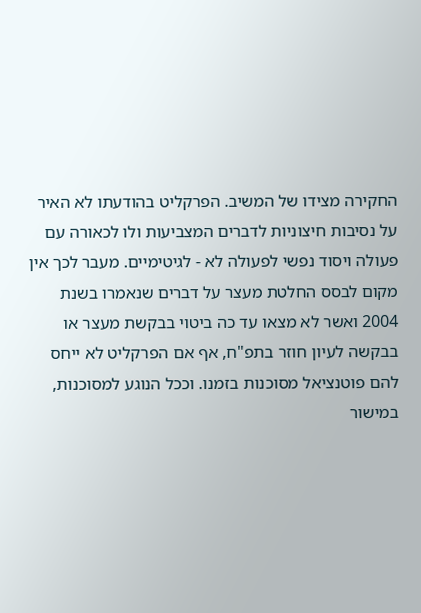החקירה מצידו של המשיב. הפרקליט בהודעתו לא האיר על נסיבות חיצוניות לדברים המצביעות ולו לכאורה עם פעולה ויסוד נפשי לפעולה לא - לגיטימיים. מעבר לכך אין מקום לבסס החלטת מעצר על דברים שנאמרו בשנת 2004 ואשר לא מצאו עד כה ביטוי בבקשת מעצר או בבקשה לעיון חוזר בתפ"ח, אף אם הפרקליט לא ייחס להם פוטנציאל מסוכנות בזמנו. וככל הנוגע למסוכנות, במישור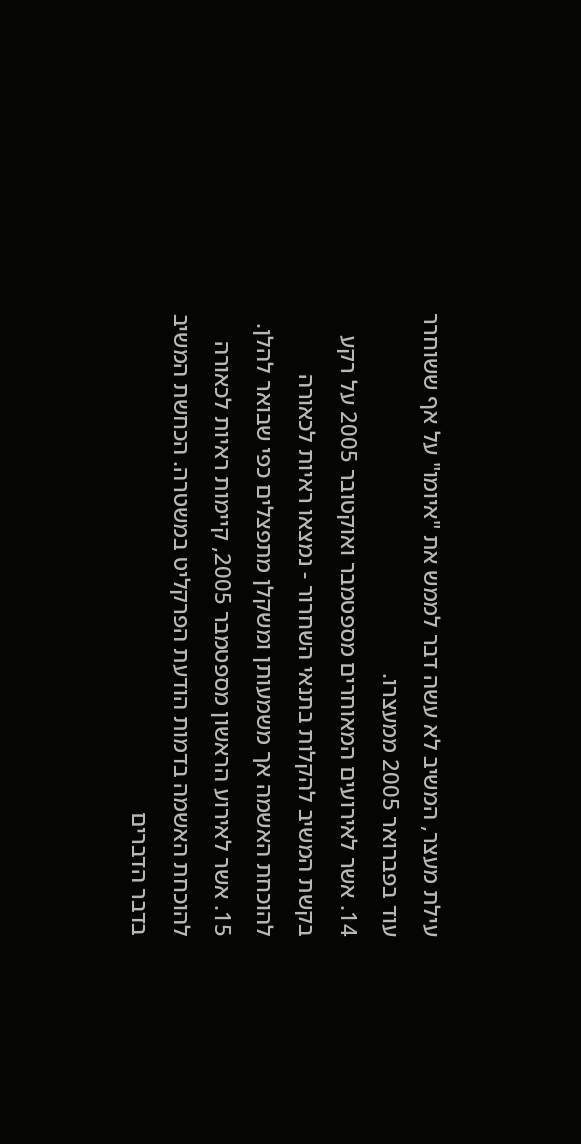עילת מעצר, המשיב לא עשה דבר לממש את "איומו" על אף ששוחרר עוד בפברואר 2005 ממעצרו.
14. אשר לאירועים המאוחרים מספטמבר ואוקטובר 2005 על רקע בקשת המשיב להקלות בתנאי השחרור - נמצאו ראיות לכאורה להוכחת האשמה אך משמעותן ומשקלן מתפצלים כפי שבואר להלן.
15. אשר לאירוע הראשון מספטמבר 2005, קיימות ראיות לכאורה להוכחת האשמה בדמות הודעת הפרקליט במשטרה. הכחשת המשיב בדבר הדברים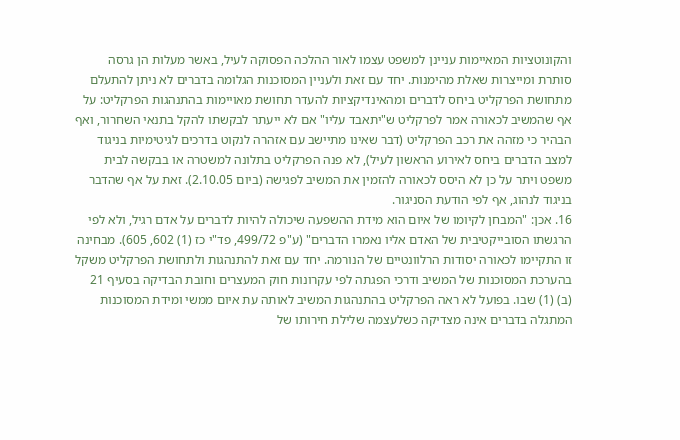והקונוטציות המאיימות עניינן למשפט עצמו לאור ההלכה הפסוקה לעיל, באשר מעלות הן גרסה סותרת ומייצרות שאלת מהימנות. יחד עם זאת ולעניין המסוכנות הגלומה בדברים לא ניתן להתעלם מתחושת הפרקליט ביחס לדברים ומהאינדיקציות להעדר תחושת מאויימות בהתנהגות הפרקליט: על אף שהמשיב לכאורה אמר לפרקליט ש"יתאבד עליו" אם לא ייעתר לבקשתו להקל בתנאי השחרור, ואף הבהיר כי מזהה את רכב הפרקליט (דבר שאינו מתיישב עם אזהרה לנקוט בדרכים לגיטימיות בניגוד למצב הדברים ביחס לאירוע הראשון לעיל), לא פנה הפרקליט בתלונה למשטרה או בבקשה לבית משפט ויתר על כן לא היסס לכאורה להזמין את המשיב לפגישה (ביום 2.10.05). זאת על אף שהדבר בניגוד לנהוג, אף לפי הודעת הסניגור.
16. אכן: "המבחן לקיומו של איום הוא מידת ההשפעה שיכולה להיות לדברים על אדם רגיל, ולא לפי הרגשתו הסובייקטיבית של האדם אליו נאמרו הדברים" (ע"פ 499/72, פד"י כז (1) 602, 605). מבחינה זו התקיימו לכאורה יסודות הרלוונטיים של הנורמה. יחד עם זאת להתנהגות ולתחושת הפרקליט משקל בהערכת המסוכנות של המשיב ודרכי הפגתה לפי עקרונות חוק המעצרים וחובת הבדיקה בסעיף 21 (ב) (1) שבו. בפועל לא ראה הפרקליט בהתנהגות המשיב לאותה עת איום ממשי ומידת המסוכנות המתגלה בדברים אינה מצדיקה כשלעצמה שלילת חירותו של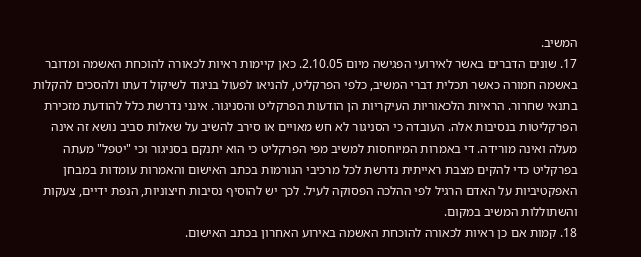המשיב.
17. שונים הדברים באשר לאירועי הפגישה מיום 2.10.05. כאן קיימות ראיות לכאורה להוכחת האשמה ומדובר באשמה חמורה כאשר תכלית דברי המשיב, כלפי הפרקליט, להניאו לפעול בניגוד לשיקול דעתו ולהסכים להקלות בתנאי שחרור. הראיות הלכאוריות העיקריות הן הודעות הפרקליט והסניגור. אינני נדרשת כלל להודעת מזכירת הפרקליטות בנסיבות אלה. העובדה כי הסניגור לא חש מאויים או סירב להשיב על שאלות סביב נושא זה אינה מעלה ואינה מורידה. די באמרות המיוחסות למשיב מפי הפרקליט כי הוא יתנקם בסניגור וכי "יטפל" מעתה בפרקליט כדי להקים מצבת ראייתית נדרשת לכל מרכיבי הנורמות בכתב האישום והאמרות עומדות במבחן האפקטיביות על האדם הרגיל לפי ההלכה הפסוקה לעיל. לכך יש להוסיף נסיבות חיצוניות, הנפת ידיים, צעקות והשתוללות המשיב במקום.
18. קמות אם כן ראיות לכאורה להוכחת האשמה באירוע האחרון בכתב האישום.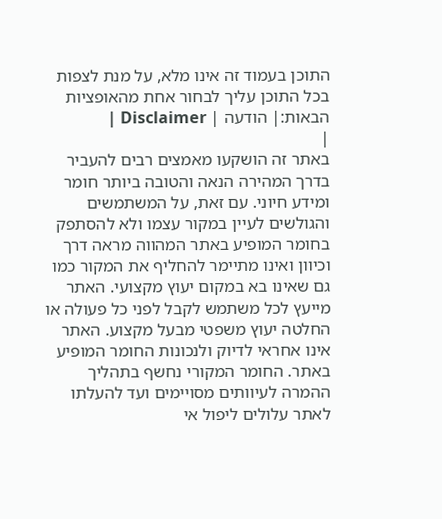התוכן בעמוד זה אינו מלא, על מנת לצפות בכל התוכן עליך לבחור אחת מהאופציות הבאות:| הודעה | Disclaimer |
|
באתר זה הושקעו מאמצים רבים להעביר בדרך המהירה הנאה והטובה ביותר חומר ומידע חיוני. עם זאת, על המשתמשים והגולשים לעיין במקור עצמו ולא להסתפק בחומר המופיע באתר המהווה מראה דרך וכיוון ואינו מתיימר להחליף את המקור כמו גם שאינו בא במקום יעוץ מקצועי. האתר מייעץ לכל משתמש לקבל לפני כל פעולה או החלטה יעוץ משפטי מבעל מקצוע. האתר אינו אחראי לדיוק ולנכונות החומר המופיע באתר. החומר המקורי נחשף בתהליך ההמרה לעיוותים מסויימים ועד להעלתו לאתר עלולים ליפול אי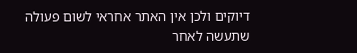דיוקים ולכן אין האתר אחראי לשום פעולה שתעשה לאחר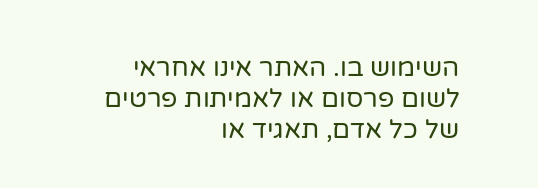השימוש בו. האתר אינו אחראי לשום פרסום או לאמיתות פרטים של כל אדם, תאגיד או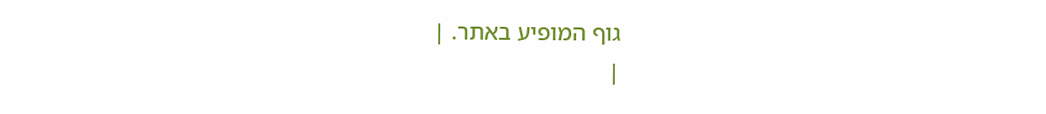גוף המופיע באתר. |
|